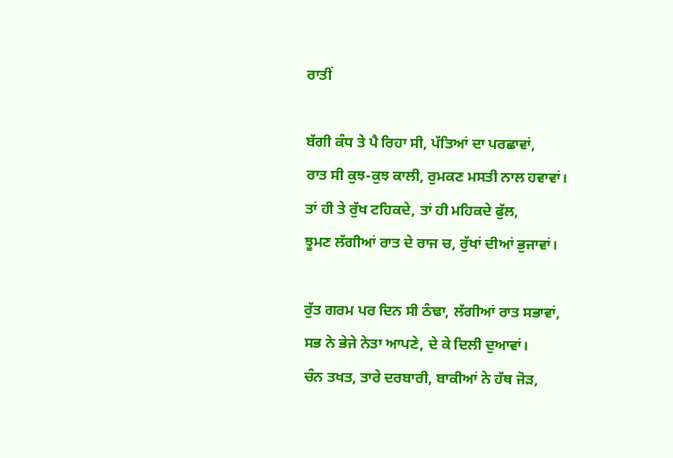ਰਾਤੀਂ

ਬੱਗੀ ਕੰਧ ਤੇ ਪੈ ਰਿਹਾ ਸੀ, ਪੱਤਿਆਂ ਦਾ ਪਰਛਾਵਾਂ,
ਰਾਤ ਸੀ ਕੁਝ-ਕੁਝ ਕਾਲੀ, ਰੁਮਕਣ ਮਸਤੀ ਨਾਲ ਹਵਾਵਾਂ।
ਤਾਂ ਹੀ ਤੇ ਰੁੱਖ ਟਹਿਕਦੇ, ਤਾਂ ਹੀ ਮਹਿਕਦੇ ਫੁੱਲ,
ਝੂਮਣ ਲੱਗੀਆਂ ਰਾਤ ਦੇ ਰਾਜ ਚ, ਰੁੱਖਾਂ ਦੀਆਂ ਭੁਜਾਵਾਂ।

ਰੁੱਤ ਗਰਮ ਪਰ ਦਿਨ ਸੀ ਠੰਢਾ, ਲੱਗੀਆਂ ਰਾਤ ਸਭਾਵਾਂ,
ਸਭ ਨੇ ਭੇਜੇ ਨੇਤਾ ਆਪਣੇ, ਦੇ ਕੇ ਦਿਲੀ ਦੁਆਵਾਂ।
ਚੰਨ ਤਖਤ, ਤਾਰੇ ਦਰਬਾਰੀ, ਬਾਕੀਆਂ ਨੇ ਹੱਥ ਜੋੜ,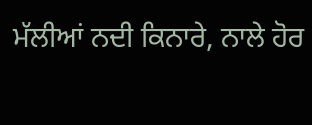ਮੱਲੀਆਂ ਨਦੀ ਕਿਨਾਰੇ, ਨਾਲੇ ਹੋਰ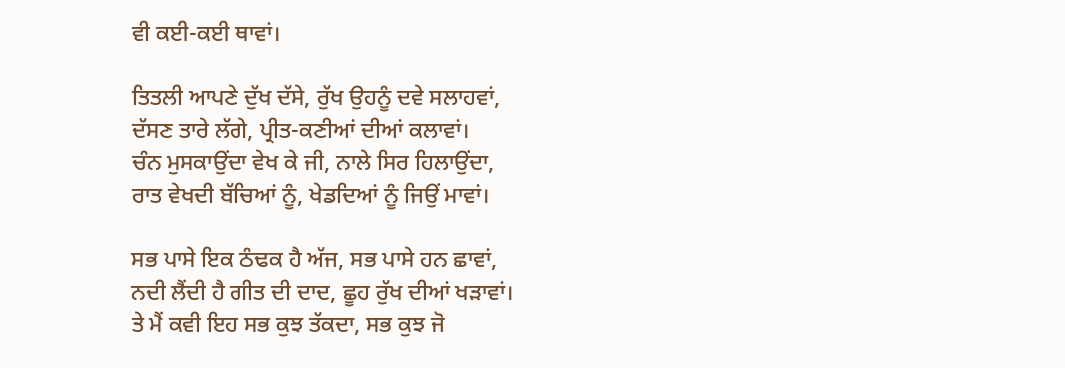ਵੀ ਕਈ-ਕਈ ਥਾਵਾਂ।

ਤਿਤਲੀ ਆਪਣੇ ਦੁੱਖ ਦੱਸੇ, ਰੁੱਖ ਉਹਨੂੰ ਦਵੇ ਸਲਾਹਵਾਂ,
ਦੱਸਣ ਤਾਰੇ ਲੱਗੇ, ਪ੍ਰੀਤ-ਕਣੀਆਂ ਦੀਆਂ ਕਲਾਵਾਂ।
ਚੰਨ ਮੁਸਕਾਉਂਦਾ ਵੇਖ ਕੇ ਜੀ, ਨਾਲੇ ਸਿਰ ਹਿਲਾਉਂਦਾ,
ਰਾਤ ਵੇਖਦੀ ਬੱਚਿਆਂ ਨੂੰ, ਖੇਡਦਿਆਂ ਨੂੰ ਜਿਉਂ ਮਾਵਾਂ।

ਸਭ ਪਾਸੇ ਇਕ ਠੰਢਕ ਹੈ ਅੱਜ, ਸਭ ਪਾਸੇ ਹਨ ਛਾਵਾਂ,
ਨਦੀ ਲੈਂਦੀ ਹੈ ਗੀਤ ਦੀ ਦਾਦ, ਛੂਹ ਰੁੱਖ ਦੀਆਂ ਖੜਾਵਾਂ।
ਤੇ ਮੈਂ ਕਵੀ ਇਹ ਸਭ ਕੁਝ ਤੱਕਦਾ, ਸਭ ਕੁਝ ਜੋ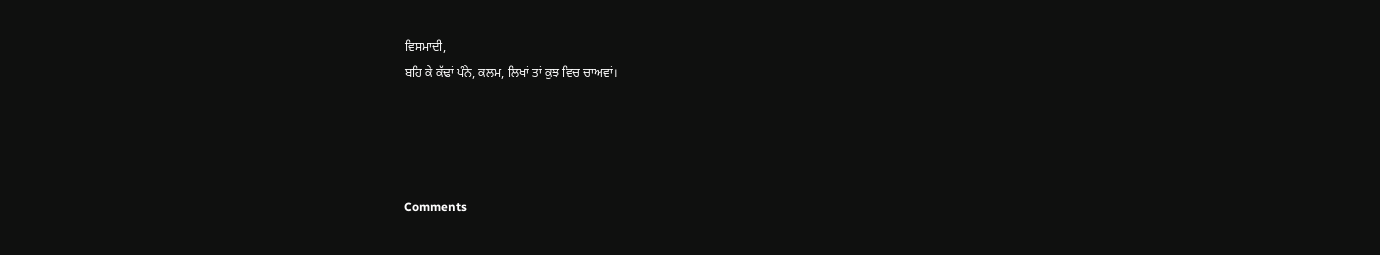ਵਿਸਮਾਦੀ,
ਬਹਿ ਕੇ ਕੱਢਾਂ ਪੰਨੇ, ਕਲਮ, ਲਿਖਾਂ ਤਾਂ ਕੁਝ ਵਿਚ ਚਾਅਵਾਂ।




Comments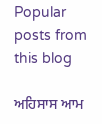Popular posts from this blog

ਅਹਿਸਾਸ ਆਮ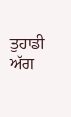ਤੁਹਾਡੀ ਅੱਗ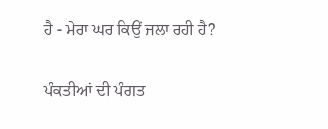ਹੈ - ਮੇਰਾ ਘਰ ਕਿਉਂ ਜਲਾ ਰਹੀ ਹੈ?

ਪੰਕਤੀਆਂ ਦੀ ਪੰਗਤ